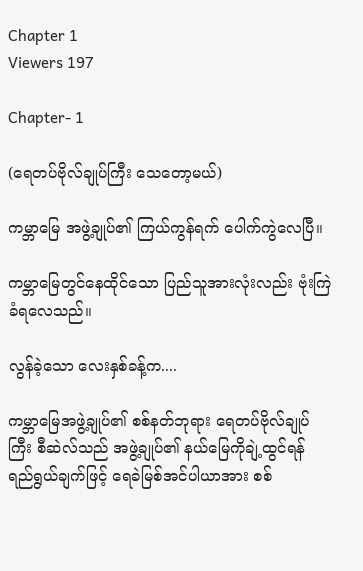Chapter 1
Viewers 197

Chapter- 1

(ရေတပ်ဗိုလ်ချုပ်ကြီး သေတော့မယ်)

ကမ္ဘာမြေ အဖွဲ့ချုပ်၏ ကြယ်ကွန်ရက် ပေါက်ကွဲလေပြီ။

ကမ္ဘာမြေတွင်နေထိုင်သော ပြည်သူအားလုံးလည်း ဗုံးကြဲခံရလေသည်။

လွန်ခဲ့သော လေးနှစ်ခန့်က....

ကမ္ဘာမြေအဖွဲ့ချုပ်၏ စစ်နတ်ဘုရား ရေတပ်ဗိုလ်ချုပ်ကြီး စီဆဲလ်သည် အဖွဲ့ချုပ်၏ နယ်မြေကိုချဲ့ထွင်ရန် ရည်ရွယ်ချက်ဖြင့် ရေခဲမြစ်အင်ပါယာအား စစ်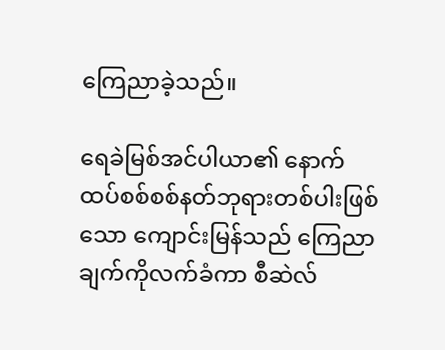ကြေညာခဲ့သည်။

ရေခဲမြစ်အင်ပါယာ၏ နောက်ထပ်စစ်စစ်နတ်ဘုရားတစ်ပါးဖြစ်သော ကျောင်းမြန်သည် ကြေညာချက်ကိုလက်ခံကာ စီဆဲလ်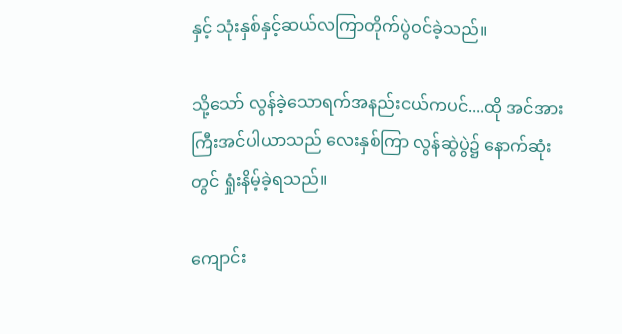နှင့် သုံးနှစ်နှင့်ဆယ်လကြာတိုက်ပွဲဝင်ခဲ့သည်။

သို့သော် လွန်ခဲ့သောရက်အနည်းငယ်ကပင်....ထို အင်အားကြီးအင်ပါယာသည် လေးနှစ်ကြာ လွန်ဆွဲပွဲ၌ နောက်ဆုံးတွင် ရှုံးနိမ့်ခဲ့ရသည်။

ကျောင်း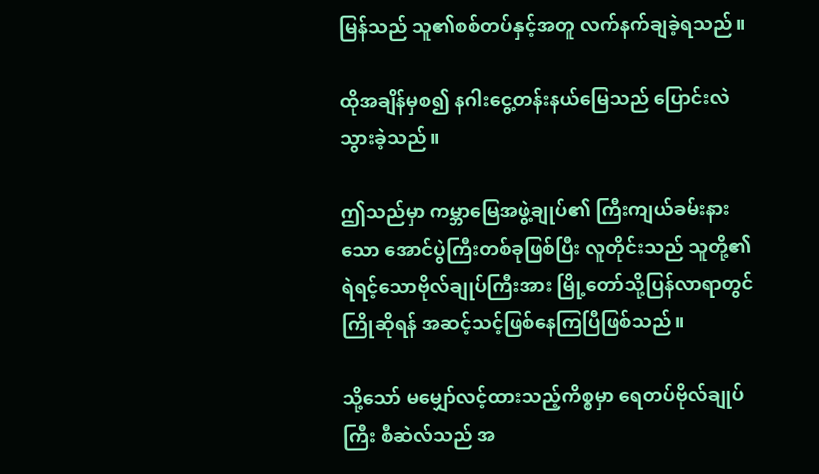မြန်သည် သူ၏စစ်တပ်နှင့်အတူ လက်နက်ချခဲ့ရသည်။

ထိုအချိန်မှစ၍ နဂါးငွေ့တန်းနယ်မြေသည် ပြောင်းလဲသွားခဲ့သည်။

ဤသည်မှာ ကမ္ဘာမြေအဖွဲ့ချုပ်၏ ကြီးကျယ်ခမ်းနားသော အောင်ပွဲကြီးတစ်ခုဖြစ်ပြီး လူတိုင်းသည် သူတို့၏ ရဲရင့်သောဗိုလ်ချုပ်ကြီးအား မြို့တော်သို့ပြန်လာရာတွင် ကြိုဆိုရန် အဆင့်သင့်ဖြစ်နေကြပြီဖြစ်သည်။

သို့သော် မမျှော်လင့်ထားသည့်ကိစ္စမှာ ရေတပ်ဗိုလ်ချုပ်ကြီး စီဆဲလ်သည် အ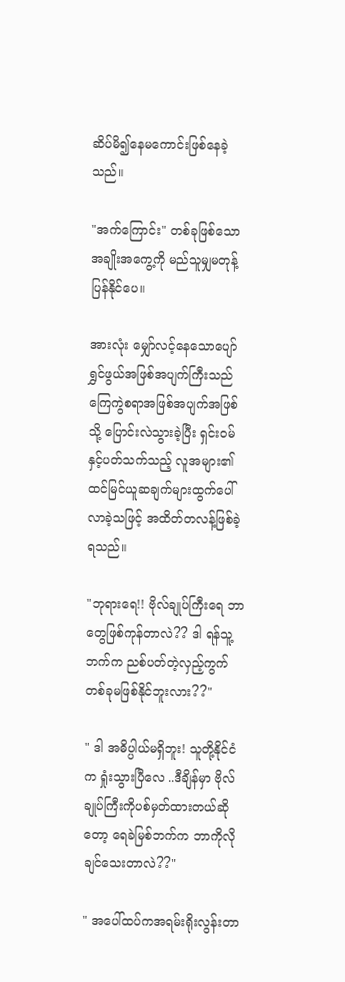ဆိပ်မိ၍နေမကောင်းဖြစ်နေခဲ့သည်။

"အက်ကြောင်း" တစ်ခုဖြစ်သောအချိုးအကွေ့ကို မည်သူမျှမတုန့်ပြန်နိုင်ပေ။

အားလုံး မျှော်လင့်နေသောပျော်ရွှင်ဖွယ်အဖြစ်အပျက်ကြီးသည် ကြေကွဲစရာအဖြစ်အပျက်အဖြစ်သို့ ပြောင်းလဲသွားခဲ့ပြီး ရှင်းဝမ် နှင့်ပတ်သက်သည့် လူအများ၏ထင်မြင်ယူဆချက်များထွက်ပေါ်လာခဲ့သဖြင့် အထိတ်တလန့်ဖြစ်ခဲ့ရသည်။

"ဘုရားရေ!! ဗိုလ်ချုပ်ကြီးရေ ဘာတွေဖြစ်ကုန်တာလဲ?? ဒါ ရန်သူ့ဘက်က ညစ်ပတ်တဲ့လှည့်ကွက်တစ်ခုမဖြစ်နိုင်ဘူးလား??"

" ဒါ အဓိပ္ပါယ်မရှိဘူး! သူတို့နိုင်ငံက ရှုံးသွားပြီလေ ..ဒီချိန်မှာ ဗိုလ်ချုပ်ကြီးကိုပစ်မှတ်ထားတယ်ဆိုတော့ ရေခဲမြစ်ဘက်က ဘာကိုလိုချင်သေးတာလဲ??"

" အပေါ်ထပ်ကအရမ်းရိုးလွန်းတာ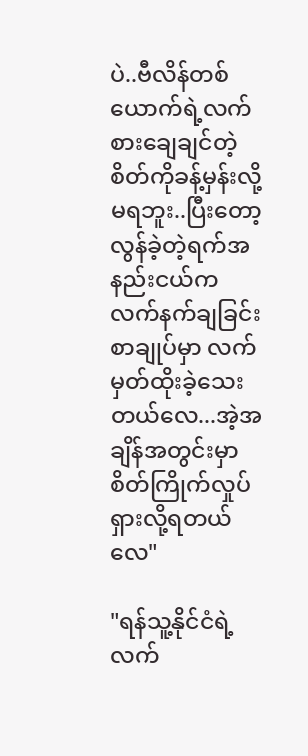ပဲ..ဗီလိန်တစ်ယောက်ရဲ့လက်စားချေချင်တဲ့စိတ်ကိုခန့်မှန်းလို့မရဘူး..ပြီးတော့ လွန်ခဲ့တဲ့ရက်အနည်းငယ်က လက်နက်ချခြင်းစာချုပ်မှာ လက်မှတ်ထိုးခဲ့သေးတယ်လေ...အဲ့အချိန်အတွင်းမှာစိတ်ကြိုက်လှုပ်ရှားလို့ရတယ်လေ"

"ရန်သူ့နိုင်ငံရဲ့ လက်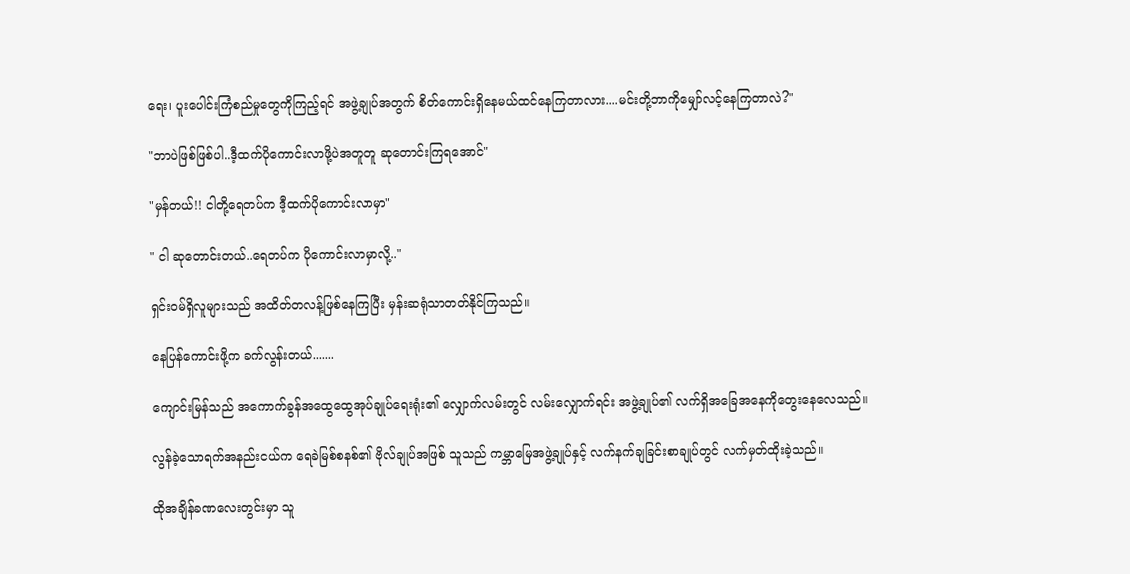ရေး၊ ပူးပေါင်းကြံစည်မှုတွေကိုကြည့်ရင် အဖွဲ့ချုပ်အတွက် စိတ်ကောင်းရှိနေမယ်ထင်နေကြတာလား....မင်းတို့ဘာကိုမျှော်လင့်နေကြတာလဲ?"

"ဘာပဲဖြစ်ဖြစ်ပါ..ဒီ့ထက်ပိုကောင်းလာဖို့ပဲအတူတူ ဆုတောင်းကြရအောင်"

"မှန်တယ်!! ငါတို့ရေတပ်က ဒီ့ထက်ပိုကောင်းလာမှာ"

" ငါ ဆုတောင်းတယ်..ရေတပ်က ပိုကောင်းလာမှာလို့.."

ရှင်းဝမ်ရှိလူများသည် အထိတ်တလန့်ဖြစ်နေကြပြီး မှန်းဆရုံသာတတ်နိုင်ကြသည်။

နေပြန်ကောင်းဖို့က ခက်လွန်းတယ်.......

ကျောင်းမြန်သည် အကောက်ခွန်အထွေထွေအုပ်ချုပ်ရေးရုံး၏ လျှောက်လမ်းတွင် လမ်းလျှောက်ရင်း အဖွဲ့ချုပ်၏ လက်ရှိအခြေအနေကိုတွေးနေလေသည်။

လွန်ခဲ့သောရက်အနည်းငယ်က ရေခဲမြစ်စနစ်၏ ဗိုလ်ချုပ်အဖြစ် သူသည် ကမ္ဘာမြေအဖွဲ့ချုပ်နှင့် လက်နက်ချခြင်းစာချုပ်တွင် လက်မှတ်ထိုးခဲ့သည်။

ထိုအချိန်ခဏလေးတွင်းမှာ သူ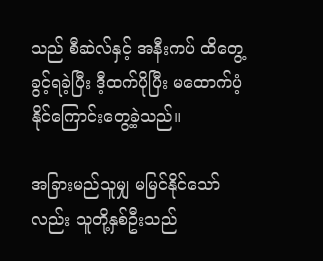သည် စီဆဲလ်နှင့် အနီးကပ် ထိတွေ့ခွင့်ရခဲ့ပြီး ဒီ့ထက်ပိုပြီး မထောက်ပံ့နိုင်ကြောင်းတွေ့ခဲ့သည်။

အခြားမည်သူမျှ မမြင်နိုင်သော်လည်း သူတို့နှစ်ဦးသည်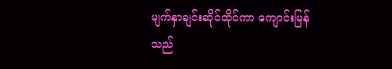မျက်နှာချင်းဆိုင်ထိုင်ကာ ကျောင်းမြန်သည်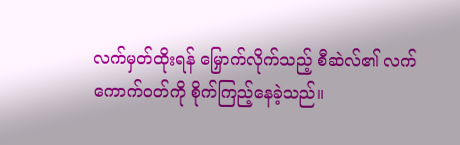လက်မှတ်ထိုးရန် မြှောက်လိုက်သည့် စီဆဲလ်၏ လက်ကောက်ဝတ်ကို စိုက်ကြည့်နေခဲ့သည်။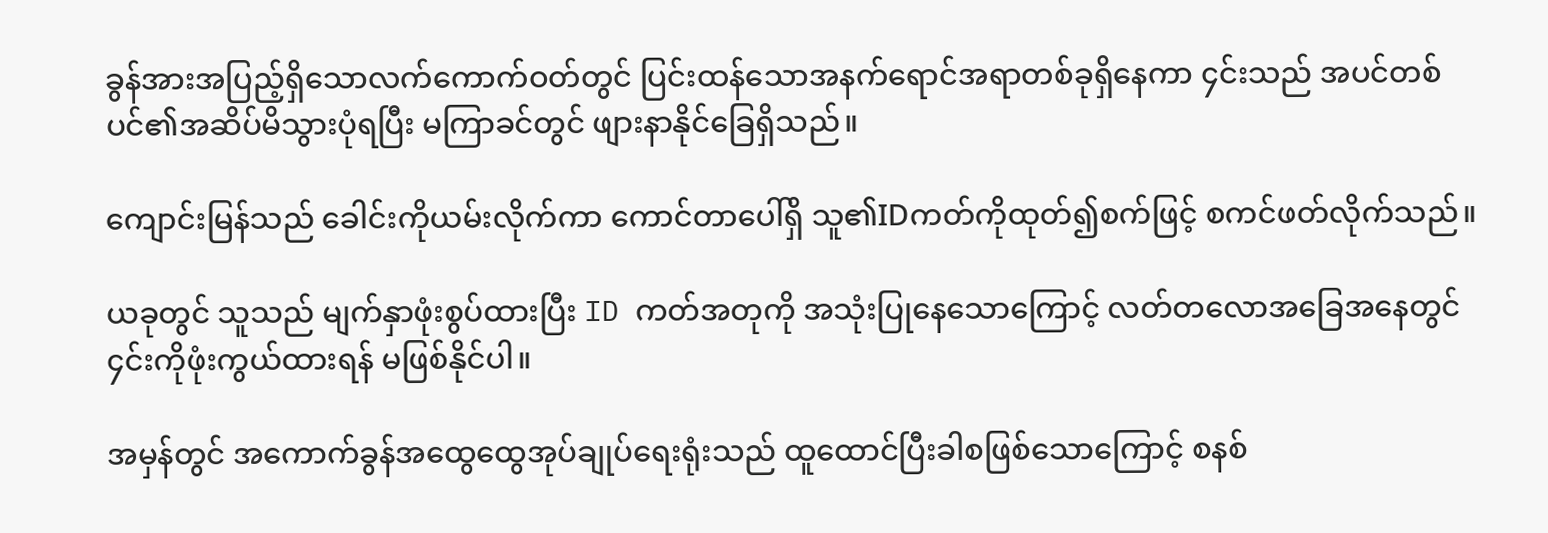ခွန်အားအပြည့်ရှိသောလက်ကောက်ဝတ်တွင် ပြင်းထန်သောအနက်ရောင်အရာတစ်ခုရှိနေကာ ၄င်းသည် အပင်တစ်ပင်၏အဆိပ်မိသွားပုံရပြီး မကြာခင်တွင် ဖျားနာနိုင်ခြေရှိသည်။

ကျောင်းမြန်သည် ခေါင်းကိုယမ်းလိုက်ကာ ကောင်တာပေါ်ရှိ သူ၏IDကတ်ကိုထုတ်၍စက်ဖြင့် စကင်ဖတ်လိုက်သည်။

ယခုတွင် သူသည် မျက်နှာဖုံးစွပ်ထားပြီး ID ကတ်အတုကို အသုံးပြုနေသောကြောင့် လတ်တလောအခြေအနေတွင် ၄င်းကိုဖုံးကွယ်ထားရန် မဖြစ်နိုင်ပါ။

အမှန်တွင် အကောက်ခွန်အထွေထွေအုပ်ချုပ်ရေးရုံးသည် ထူထောင်ပြီးခါစဖြစ်သောကြောင့် စနစ်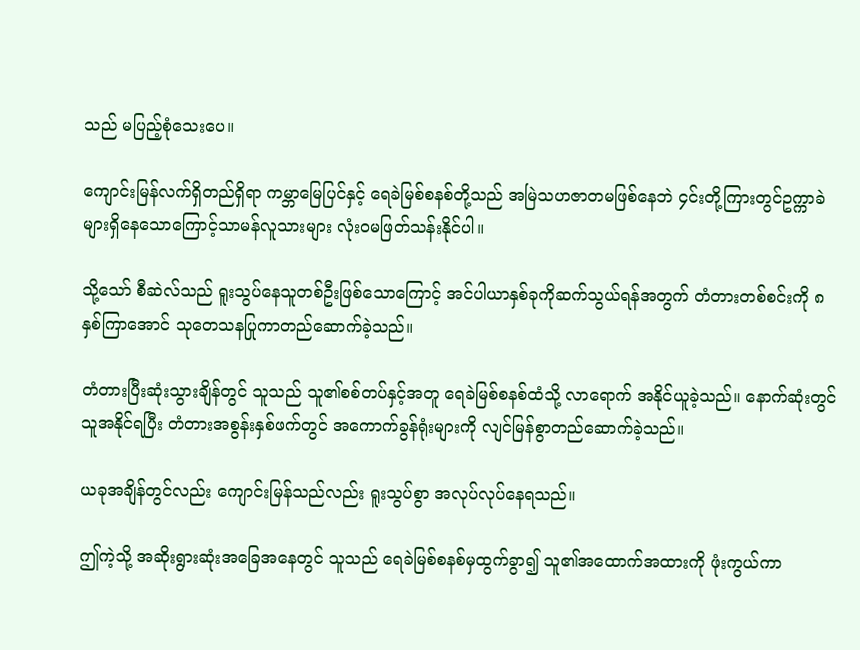သည် မပြည့်စုံသေးပေ။

ကျောင်းမြန်လက်ရှိတည်ရှိရာ ကမ္ဘာမြေပြင်နှင့် ရေခဲမြစ်စနစ်တို့သည် အမြဲသဟဇာတမဖြစ်နေဘဲ ၄င်းတို့ကြားတွင်ဥက္ကာခဲများရှိနေသောကြောင့်သာမန်လူသားများ လုံးဝမဖြတ်သန်းနိုင်ပါ။

သို့သော် စီဆဲလ်သည် ရူးသွပ်နေသူတစ်ဦးဖြစ်သောကြောင့် အင်ပါယာနှစ်ခုကိုဆက်သွယ်ရန်အတွက် တံတားတစ်စင်းကို ၈နှစ်ကြာအောင် သုတေသနပြုကာတည်ဆောက်ခဲ့သည်။

တံတားပြီးဆုံးသွားချိန်တွင် သူသည် သူ၏စစ်တပ်နှင့်အတူ ရေခဲမြစ်စနစ်ထံသို့ လာရောက် အနိုင်ယူခဲ့သည်။ နောက်ဆုံးတွင် သူအနိုင်ရပြီး တံတားအစွန်းနှစ်ဖက်တွင် အကောက်ခွန်ရုံးများကို လျင်မြန်စွာတည်ဆောက်ခဲ့သည်။

ယခုအချိန်တွင်လည်း ကျောင်းမြန်သည်လည်း ရူးသွပ်စွာ အလုပ်လုပ်နေရသည်။

ဤကဲ့သို့ အဆိုးရွားဆုံးအခြေအနေတွင် သူသည် ရေခဲမြစ်စနစ်မှထွက်ခွာ၍ သူ၏အထောက်အထားကို ဖုံးကွယ်ကာ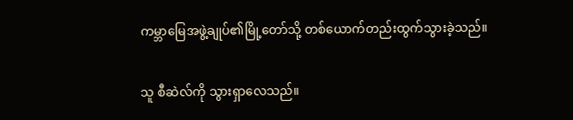ကမ္ဘာမြေအဖွဲ့ချုပ်၏မြို့တော်သို့ တစ်ယောက်တည်းထွက်သွားခဲ့သည်။

သူ စီဆဲလ်ကို သွားရှာလေသည်။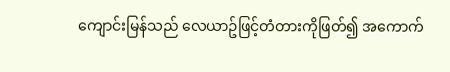ကျောင်းမြန်သည် လေယာဥ်ဖြင့်တံတားကိုဖြတ်၍ အကောက်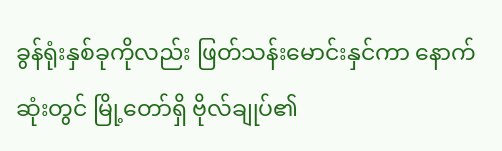ခွန်ရုံးနှစ်ခုကိုလည်း ဖြတ်သန်းမောင်းနှင်ကာ နောက်ဆုံးတွင် မြို့တော်ရှိ ဗိုလ်ချုပ်၏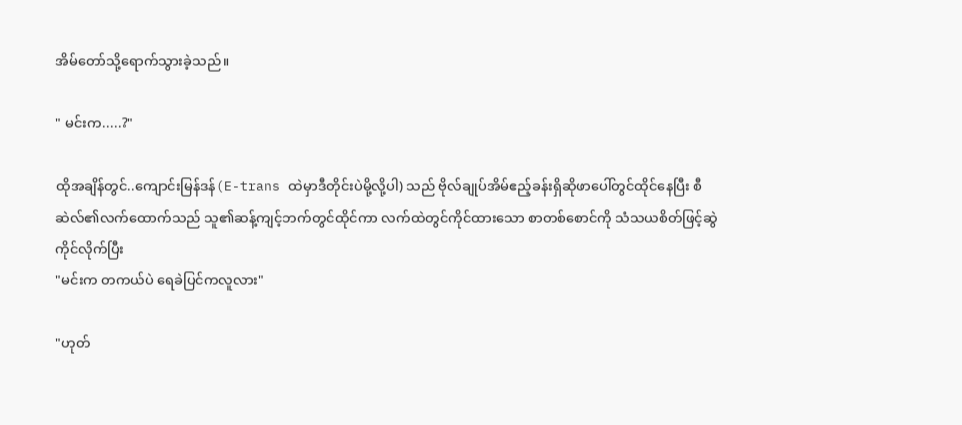အိမ်တော်သို့ရောက်သွားခဲ့သည်။

" မင်းက.....?"

ထိုအချိန်တွင်..ကျောင်းမြန်ဒန်(E-trans ထဲမှာဒီတိုင်းပဲမို့လို့ပါ) သည် ဗိုလ်ချုပ်အိမ်ဧည့်ခန်းရှိဆိုဖာပေါ်တွင်ထိုင်နေပြီး စီဆဲလ်၏လက်ထောက်သည် သူ၏ဆန့်ကျင့်ဘက်တွင်ထိုင်ကာ လက်ထဲတွင်ကိုင်ထားသော စာတစ်စောင်ကို သံသယစိတ်ဖြင့်ဆွဲကိုင်လိုက်ပြီး
"မင်းက တကယ်ပဲ ရေခဲပြင်ကလူလား"

"ဟုတ်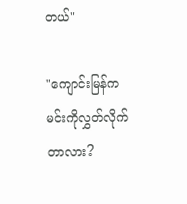တယ်"

"ကျောင်းမြန်က မင်းကိုလွှတ်လိုက်တာလား?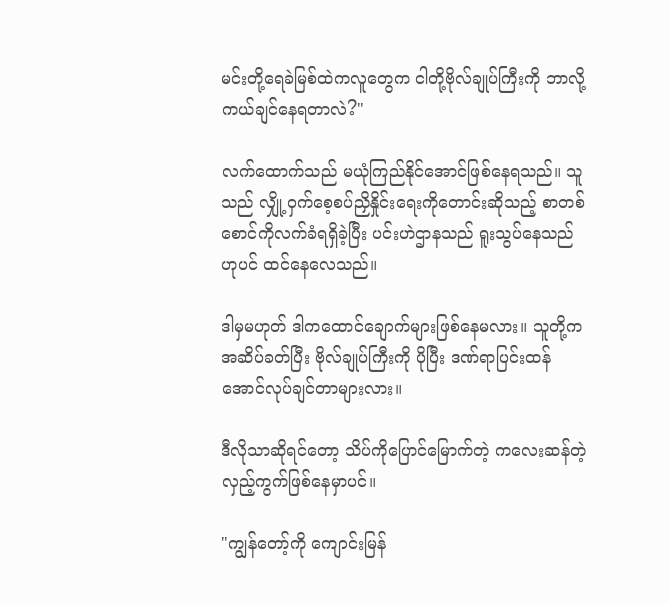မင်းတို့ရေခဲမြစ်ထဲကလူတွေက ငါတို့ဗိုလ်ချုပ်ကြီးကို ဘာလို့ကယ်ချင်နေရတာလဲ?"

လက်ထောက်သည် မယုံကြည်နိုင်အောင်ဖြစ်နေရသည်။ သူသည် လျှို့ဝှက်စေ့စပ်ညှိနှိုင်းရေးကိုတောင်းဆိုသည့် စာတစ်စောင်ကိုလက်ခံရရှိခဲ့ပြီး ပင်းဟဲဌာနသည် ရူးသွပ်နေသည်ဟုပင် ထင်နေလေသည်။

ဒါမှမဟုတ် ဒါကထောင်ချောက်များဖြစ်နေမလား။ သူတို့ကအဆိပ်ခတ်ပြီး ဗိုလ်ချုပ်ကြီးကို ပိုပြီး ဒဏ်ရာပြင်းထန်အောင်လုပ်ချင်တာများလား။

ဒီလိုသာဆိုရင်တော့ သိပ်ကိုပြောင်မြောက်တဲ့ ကလေးဆန်တဲ့လှည့်ကွက်ဖြစ်နေမှာပင်။

"ကျွန်တော့်ကို ကျောင်းမြန်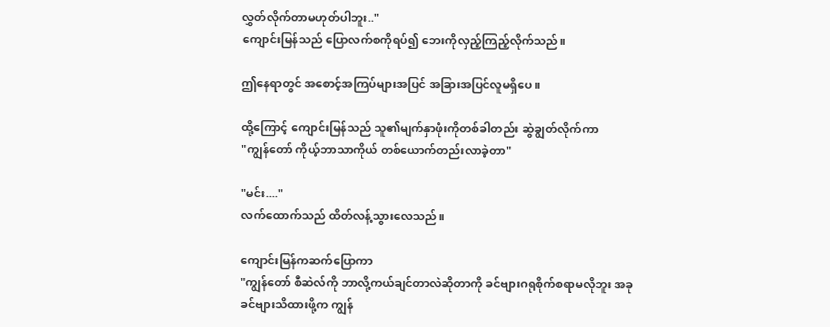လွှတ်လိုက်တာမဟုတ်ပါဘူး.."
ကျောင်းမြန်သည် ပြောလက်စကိုရပ်၍ ဘေးကိုလှည့်ကြည့်လိုက်သည်။

ဤနေရာတွင် အစောင့်အကြပ်များအပြင် အခြားအပြင်လူမရှိပေ။

ထို့ကြောင့် ကျောင်းမြန်သည် သူ၏မျက်နှာဖုံးကိုတစ်ခါတည်း ဆွဲချွတ်လိုက်ကာ
"ကျွန်တော် ကိုယ့်ဘာသာကိုယ် တစ်ယောက်တည်းလာခဲ့တာ"

"မင်း...."
လက်ထောက်သည် ထိတ်လန့်သွားလေသည်။

ကျောင်းမြန်ကဆက်ပြောကာ
"ကျွန်တော် စီဆဲလ်ကို ဘာလို့ကယ်ချင်တာလဲဆိုတာကို ခင်ဗျားဂရုစိုက်စရာမလိုဘူး အခုခင်ဗျားသိထားဖို့က ကျွန်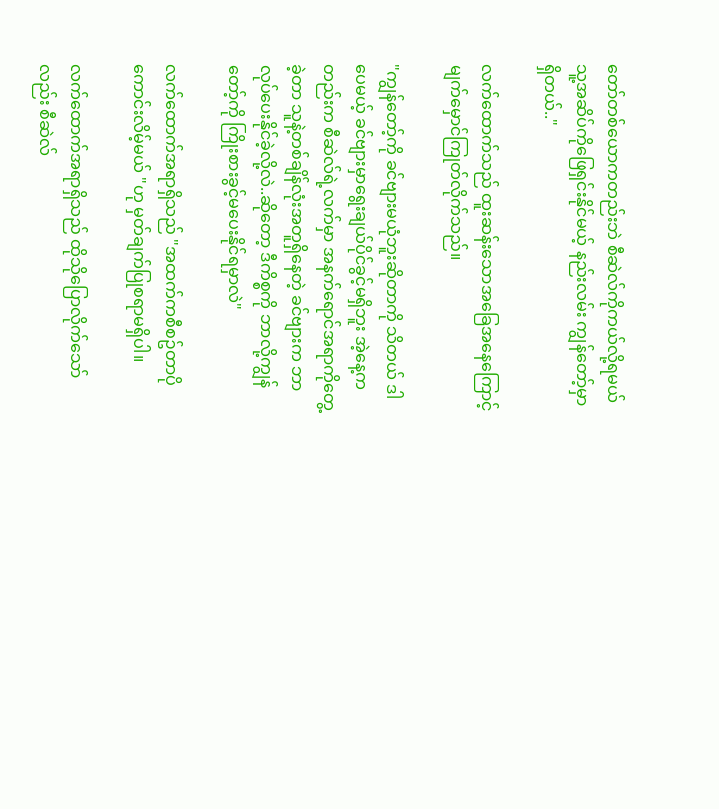တော်တစ်ယောကတည်းဘဲ စီဆဲလ်ကိုကယ်လို့ရမယ် သူ့အဆိပ်ကိုဖြေရှင်းနိုင်မယ့် နည်းလမ်း ကျွန်တော့်မှာရှိတယ်.."

လက်ထောက်သည် ထူးဆန်းသောအခြေအနေကြောင့် မျက်မှောင်ကြုတ်လိုက်သည်။

"ကျွန်တော့်ကို ခင်ဗျားမယုံဘူးဆိုတာကို သိတယ် ဒါပေမယ့် ခင်ဗျားမှာရွေးချယ်ပိုင်ခွင့်မရှိဘူး အဲ့နေ့ကတည်းက စီဆဲလ်ရဲ့လက်မှာ အနက်ရောင်အရာကိုတွေ့ခဲ့တာ သူနဲ့တစ်ချိန်လုံးအတူရှိနေတဲ့ ခင်ဗျားက ဘာလုပ်ပေးနိုင်ခဲ့လို့လဲ..ဆိုတော့ ဒီကိစ္စကို ဘာလို့ကျွန်တော့်ကို ကြိုးစားခွင့်မပေးနိုင်ရမှာလဲ"

လက်ထောက်အရာရှိသည် "အထက်ကစီစဥ်တာပိုကောင်းလိမ့်မယ် "ဟု မှတ်ချက်ပြုစရာမရှိပါ။

လက်ထောက်အရာရှိသည် ထိုသိုပြောလိုက်သော်လည်း စီဆဲလ်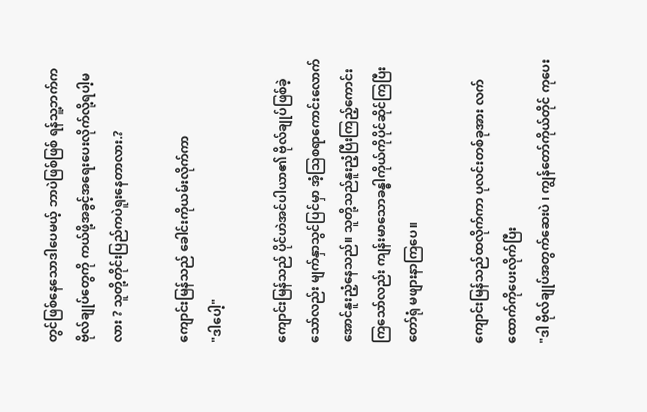တွင်ဖြစ်နေသောဒါပေမယ့် ဘာပဲဖြစ်ဖြစ် ရန်သူ့ဘက်က ဗိုလ်ချုပ်တွေကို ကယ်ဖို့အခွင့်အရေးပေးလိုက်လို့ရပါ့မလား ? သူတို့တိုင်းပြည်ကပဲရူးနေတာလား.?

ကျောင်းမြန်သည် ခေါင်းကိုယမ်းလိုက်ကာ
"ဒါပေါ့"

ကျောင်းမြန်သည် ပိုင်ဟဲအင်ပါယာ၏ ဗိုလ်ချုပ်ဖြစ်ခဲ့သော်လည်း မျက်နှာသွင်ပြင်မှာ အံ့သြစရာကောင်းလောက်အောင်နူးညံ့နေသည်။ သူတို့သည်နူးညံ့ပြီးကြည့်ကောင်းကြသော်လည်း ကျန်းမာသောခန္ဓါကိုယ်ကိုပိုင်ဆိုင်ကြပြီး တော်ရုံ မဖျားနာကြပေ။

ကျောင်းမြန်သည်ထလိုက်ကာ ပုလင်းတစ်ခုအား လက်ထောက်ကိုပေးလိုက်ပြီး
"ဒါ ဗိုလ်ချုပ်အတွက်ဆေးပဲ ၊ ကျွန်တော်ကိုယ်တိုင် ကုပေး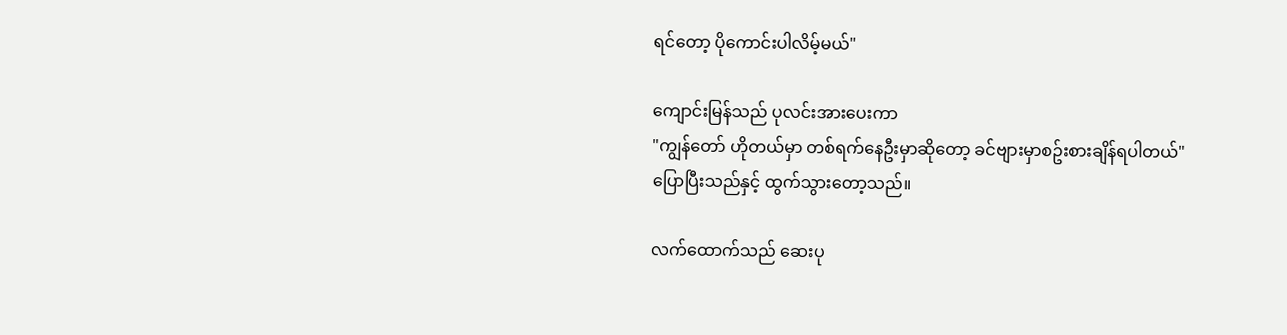ရင်တော့ ပိုကောင်းပါလိမ့်မယ်"

ကျောင်းမြန်သည် ပုလင်းအားပေးကာ
"ကျွန်တော် ဟိုတယ်မှာ တစ်ရက်နေဦးမှာဆိုတော့ ခင်ဗျားမှာစဥ်းစားချိန်ရပါတယ်"
ပြောပြီးသည်နှင့် ထွက်သွားတော့သည်။

လက်ထောက်သည် ဆေးပု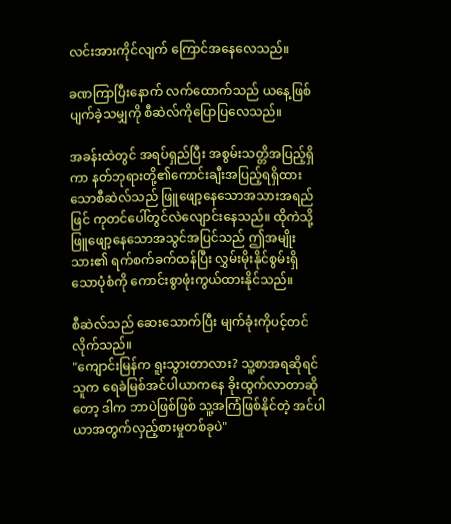လင်းအားကိုင်လျက် ကြောင်အနေလေသည်။

ခဏကြာပြီးနောက် လက်ထောက်သည် ယနေ့ဖြစ်ပျက်ခဲ့သမျှကို စီဆဲလ်ကိုပြောပြလေသည်။

အခန်းထဲတွင် အရပ်ရှည်ပြီး အစွမ်းသတ္တိအပြည့်ရှိကာ နတ်ဘုရားတို့၏ကောင်းချီးအပြည့်ရရှိထားသောစီဆဲလ်သည် ဖြူဖျော့နေသောအသားအရည်ဖြင် ကုတင်ပေါ်တွင်လဲလျောင်းနေသည်။ ထိုကဲသို့ ဖြူဖျော့နေသောအသွင်အပြင်သည် ဤအမျိုးသား၏ ရက်စက်ခက်ထန်ပြီး လွှမ်းမိုးနိုင်စွမ်းရှိသောပုံစံကို ကောင်းစွာဖုံးကွယ်ထားနိုင်သည်။

စီဆဲလ်သည် ဆေးသောက်ပြီး မျက်ခုံးကိုပင့်တင်လိုက်သည်။
"ကျောင်းမြန်က ရူးသွားတာလား? သူ့စာအရဆိုရင် သူက ရေခဲမြစ်အင်ပါယာကနေ ခိုးထွက်လာတာဆိုတော့ ဒါက ဘာပဲဖြစ်ဖြစ် သူ့အကြံဖြစ်နိုင်တဲ့ အင်ပါယာအတွက်လှည့်စားမှုတစ်ခုပဲ"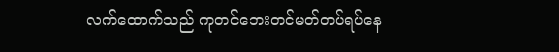လက်ထောက်သည် ကုတင်ဘေးတင်မတ်တပ်ရပ်နေ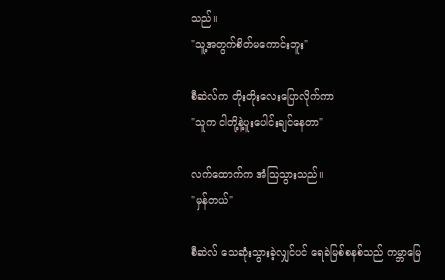သည်။
"သူ့အတွက်စိတ်မကောင်းဘူး"

စီဆဲလ်က တိုးတိုးလေးပြောလိုက်ကာ
"သူက ငါတို့နဲ့ပူးပေါင်းချင်နေတာ"

လက်ထောက်က အံသြသွားသည်။
"မှန်တယ်"

စီဆဲလ် သေဆုံးသွားခဲ့လျှင်ပင် ရေခဲမြစ်စနစ်သည် ကမ္ဘာမြေ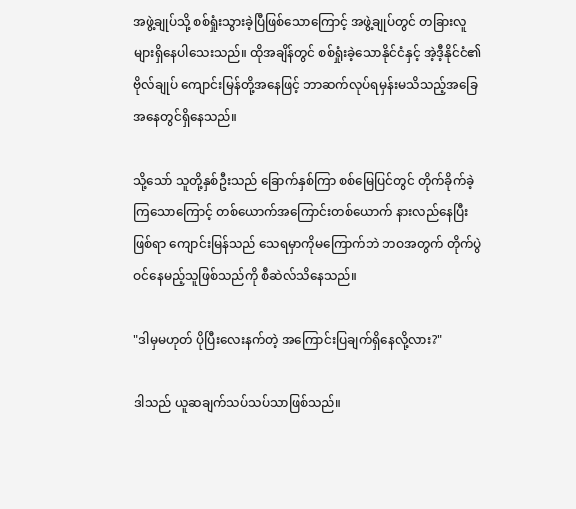အဖွဲ့ချုပ်သို့ စစ်ရှုံးသွားခဲ့ပြီဖြစ်သောကြောင့် အဖွဲ့ချုပ်တွင် တခြားလူများရှိနေပါသေးသည်။ ထိုအချိန်တွင် စစ်ရှုံးခဲ့သောနိုင်ငံနှင့် အဲ့ဒီ့နိုင်ငံ၏ ဗိုလ်ချုပ် ကျောင်းမြန်တို့အနေဖြင့် ဘာဆက်လုပ်ရမှန်းမသိသည့်အခြေအနေတွင်ရှိနေသည်။

သို့သော် သူတို့နှစ်ဦးသည် ခြောက်နှစ်ကြာ စစ်မြေပြင်တွင် တိုက်ခိုက်ခဲ့ကြသောကြောင့် တစ်ယောက်အကြောင်းတစ်ယောက် နားလည်နေပြီးဖြစ်ရာ ကျောင်းမြန်သည် သေရမှာကိုမကြောက်ဘဲ ဘဝအတွက် တိုက်ပွဲဝင်နေမည့်သူဖြစ်သည်ကို စီဆဲလ်သိနေသည်။

"ဒါမှမဟုတ် ပိုပြီးလေးနက်တဲ့ အကြောင်းပြချက်ရှိနေလို့လား?"

ဒါသည် ယူဆချက်သပ်သပ်သာဖြစ်သည်။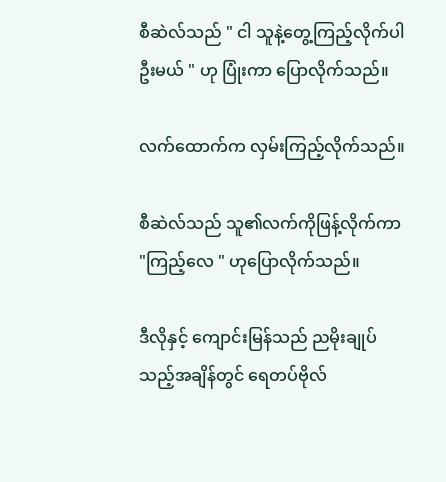စီဆဲလ်သည် " ငါ သူနဲ့တွေ့ကြည့်လိုက်ပါဦးမယ် " ဟု ပြုံးကာ ပြောလိုက်သည်။

လက်ထောက်က လှမ်းကြည့်လိုက်သည်။

စီဆဲလ်သည် သူ၏လက်ကိုဖြန့်လိုက်ကာ
"ကြည့်လေ " ဟုပြောလိုက်သည်။

ဒီလိုနှင့် ကျောင်းမြန်သည် ညမိုးချုပ်သည့်အချိန်တွင် ရေတပ်ဗိုလ်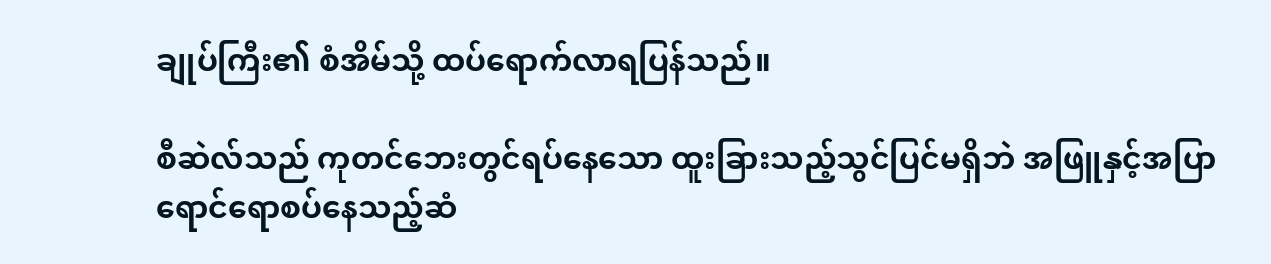ချုပ်ကြီး၏ စံအိမ်သို့ ထပ်ရောက်လာရပြန်သည်။

စီဆဲလ်သည် ကုတင်ဘေးတွင်ရပ်နေသော ထူးခြားသည့်သွင်ပြင်မရှိဘဲ အဖြူနှင့်အပြာရောင်ရောစပ်နေသည့်ဆံ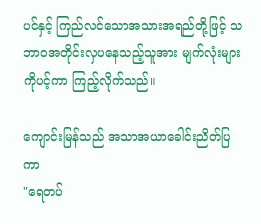ပင်နှင့် ကြည်လင်သောအသားအရည်တို့ဖြင့် သဘာဝအတိုင်းလှပနေသည့်သူအား မျက်လုံးများကိုပင့်ကာ ကြည့်လိုက်သည်။

ကျောင်းမြန်သည် အသာအယာခေါင်းညိတ်ပြကာ
"ရေတပ်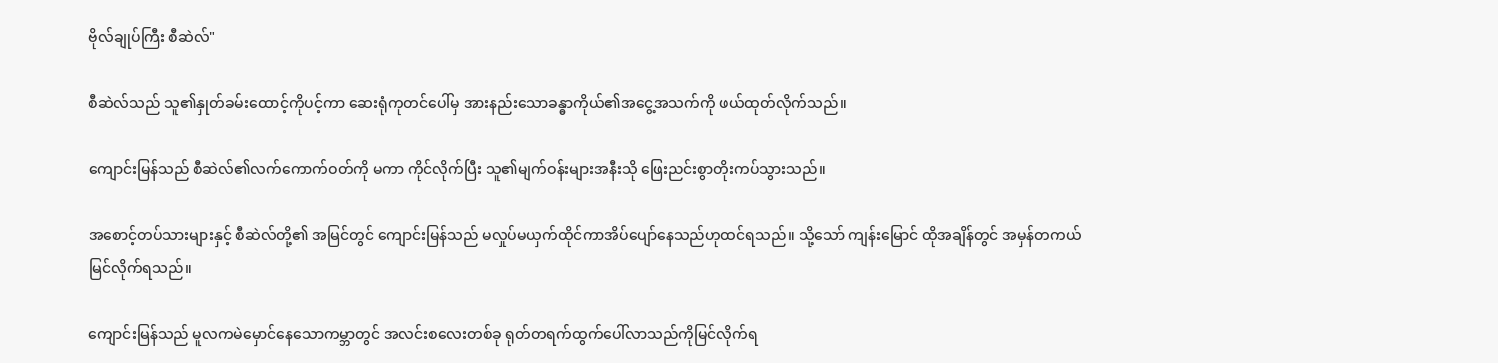ဗိုလ်ချုပ်ကြီး စီဆဲလ်"

စီဆဲလ်သည် သူ၏နှုတ်ခမ်းထောင့်ကိုပင့်ကာ ဆေးရုံကုတင်ပေါ်မှ အားနည်းသောခန္ဓာကိုယ်၏အငွေ့အသက်ကို ဖယ်ထုတ်လိုက်သည်။

ကျောင်းမြန်သည် စီဆဲလ်၏လက်ကောက်ဝတ်ကို မကာ ကိုင်လိုက်ပြီး သူ၏မျက်ဝန်းများအနီးသို ဖြေးညင်းစွာတိုးကပ်သွားသည်။

အစောင့်တပ်သားများနှင့် စီဆဲလ်တို့၏ အမြင်တွင် ကျောင်းမြန်သည် မလှုပ်မယှက်ထိုင်ကာအိပ်ပျော်နေသည်ဟုထင်ရသည်။ သို့သော် ကျန်းမြောင် ထိုအချိန်တွင် အမှန်တကယ် မြင်လိုက်ရသည်။

ကျောင်းမြန်သည် မူလကမဲမှောင်နေသောကမ္ဘာတွင် အလင်းစလေးတစ်ခု ရုတ်တရက်ထွက်ပေါ်လာသည်ကိုမြင်လိုက်ရ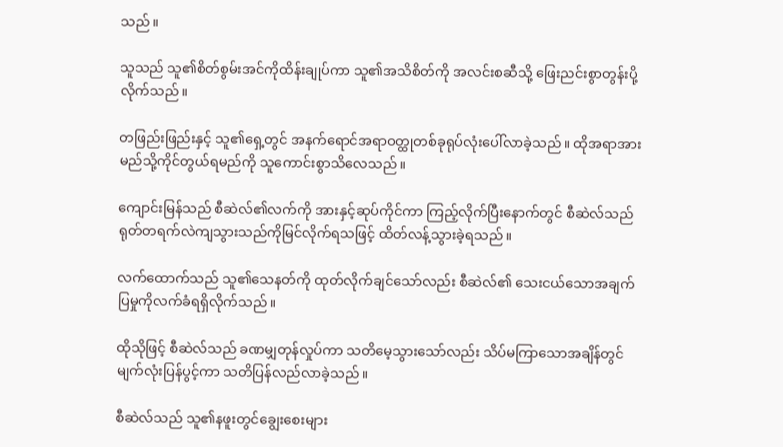သည်။

သူသည် သူ၏စိတ်စွမ်းအင်ကိုထိန်းချုပ်ကာ သူ၏အသိစိတ်ကို အလင်းစဆီသို့ ဖြေးညင်းစွာတွန်းပို့လိုက်သည်။

တဖြည်းဖြည်းနှင့် သူ၏ရှေ့တွင် အနက်ရောင်အရာဝတ္ထုတစ်ခုရုပ်လုံးပေါ်လာခဲ့သည်။ ထိုအရာအား မည်သို့ကိုင်တွယ်ရမည်ကို သူကောင်းစွာသိလေသည်။

ကျောင်းမြန်သည် စီဆဲလ်၏လက်ကို အားနှင့်ဆုပ်ကိုင်ကာ ကြည့်လိုက်ပြီးနောက်တွင် စီဆဲလ်သည် ရုတ်တရက်လဲကျသွားသည်ကိုမြင်လိုက်ရသဖြင့် ထိတ်လန့်သွားခဲ့ရသည်။

လက်ထောက်သည် သူ၏သေနတ်ကို ထုတ်လိုက်ချင်သော်လည်း စီဆဲလ်၏ သေးငယ်သောအချက်ပြမှုကိုလက်ခံရရှိလိုက်သည်။

ထိုသိုဖြင့် စီဆဲလ်သည် ခဏမျှတုန်လှုပ်ကာ သတိမေ့သွားသော်လည်း သိပ်မကြာသောအချိန်တွင် မျက်လုံးပြန်ပွင့်ကာ သတိပြန်လည်လာခဲ့သည်။

စီဆဲလ်သည် သူ၏နဖူးတွင်ချွေးစေးများ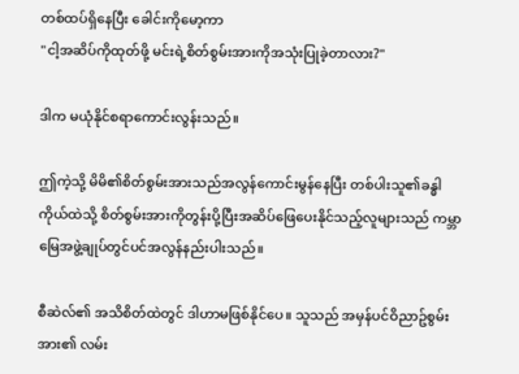တစ်ထပ်ရှိနေပြီး ခေါင်းကိုမော့ကာ
"ငါ့အဆိပ်ကိုထုတ်ဖို့ မင်းရဲ့စိတ်စွမ်းအားကိုအသုံးပြုခဲ့တာလား?"

ဒါက မယုံနိုင်စရာကောင်းလွန်းသည်။

ဤကဲ့သို့ မိမိ၏စိတ်စွမ်းအားသည်အလွန်ကောင်းမွန်နေပြီး တစ်ပါးသူ၏ခန္ဓါကိုယ်ထဲသို့ စိတ်စွမ်းအားကိုတွန်းပို့ပြီးအဆိပ်ဖြေပေးနိုင်သည့်လူများသည် ကမ္ဘာမြေအဖွဲ့ချုပ်တွင်ပင်အလွန်နည်းပါးသည်။

စီဆဲလ်၏ အသိစိတ်ထဲတွင် ဒါဟာမဖြစ်နိုင်ပေ။ သူသည် အမှန်ပင်ဝိညာဥ်စွမ်းအား၏ လမ်း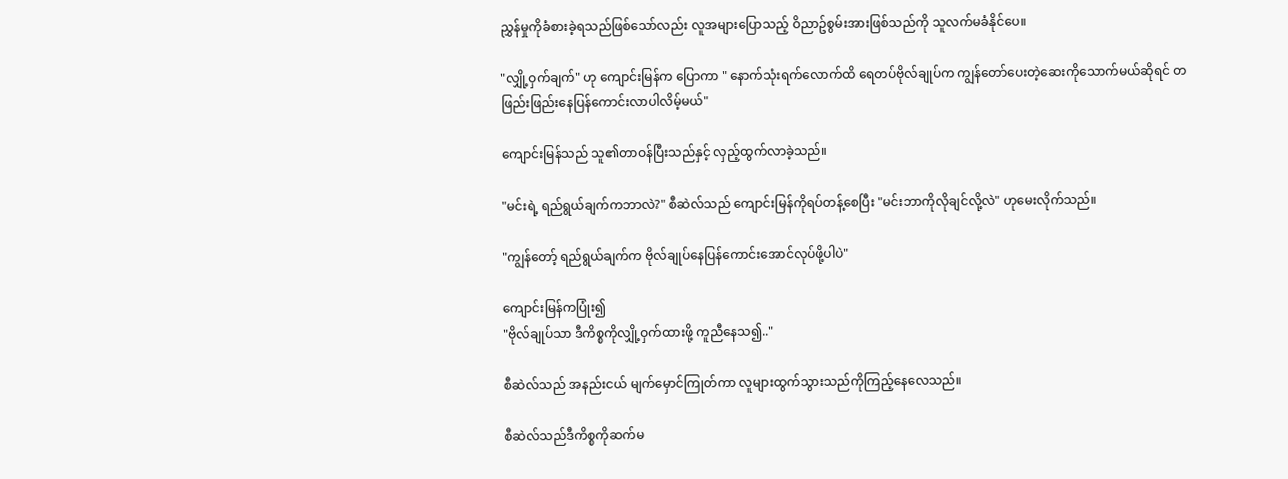ညွှန်မှုကိုခံစားခဲ့ရသည်ဖြစ်သော်လည်း လူအများပြောသည့် ဝိညာဥ်စွမ်းအားဖြစ်သည်ကို သူလက်မခံနိုင်ပေ။

"လျှို့ဝှက်ချက်" ဟု ကျောင်းမြန်က ပြောကာ " နောက်သုံးရက်လောက်ထိ ရေတပ်ဗိုလ်ချုပ်က ကျွန်တော်ပေးတဲ့ဆေးကိုသောက်မယ်ဆိုရင် တဖြည်းဖြည်းနေပြန်ကောင်းလာပါလိမ့်မယ်"

ကျောင်းမြန်သည် သူ၏တာဝန်ပြီးသည်နှင့် လှည့်ထွက်လာခဲ့သည်။

"မင်းရဲ့ ရည်ရွယ်ချက်ကဘာလဲ?" စီဆဲလ်သည် ကျောင်းမြန်ကိုရပ်တန့်စေပြီး "မင်းဘာကိုလိုချင်လို့လဲ" ဟုမေးလိုက်သည်။

"ကျွန်တော့် ရည်ရွယ်ချက်က ဗိုလ်ချုပ်နေပြန်ကောင်းအောင်လုပ်ဖို့ပါပဲ"

ကျောင်းမြန်ကပြုံး၍
"ဗိုလ်ချုပ်သာ ဒီကိစ္စကိုလျှို့ဝှက်ထားဖို့ ကူညီနေသ၍.."

စီဆဲလ်သည် အနည်းငယ် မျက်မှောင်ကြုတ်ကာ လူများထွက်သွားသည်ကိုကြည့်နေလေသည်။

စီဆဲလ်သည်ဒီကိစ္စကိုဆက်မ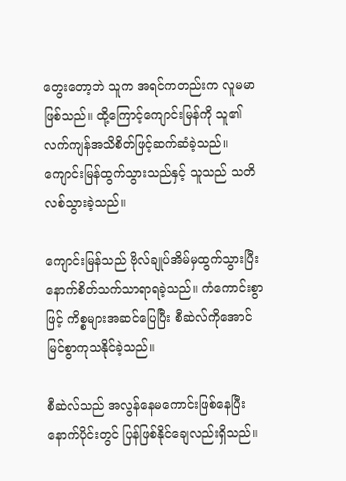တွေးတော့ဘဲ သူက အရင်ကတည်းက လူမမာဖြစ်သည်။ ထို့ကြောင့်ကျောင်းမြန်ကို သူ၏လက်ကျန်အသိစိတ်ဖြင့်ဆက်ဆံခဲ့သည်။ ကျောင်းမြန်ထွက်သွားသည်နှင့် သူသည် သတိလစ်သွားခဲ့သည်။

ကျောင်းမြန်သည် ဗိုလ်ချုပ်အိမ်မှထွက်သွားပြီးနောက်စိတ်သက်သာရာရခဲ့သည်။ ကံကောင်းစွာဖြင့် ကိစ္စများအဆင်ပြေပြီး စီဆဲလ်ကိုအောင်မြင်စွာကုသနိုင်ခဲ့သည်။

စီဆဲလ်သည် အလွန်နေမကောင်းဖြစ်နေပြီး နောက်ပိုင်းတွင် ပြန်ဖြစ်နိုင်ချေလည်းရှိသည်။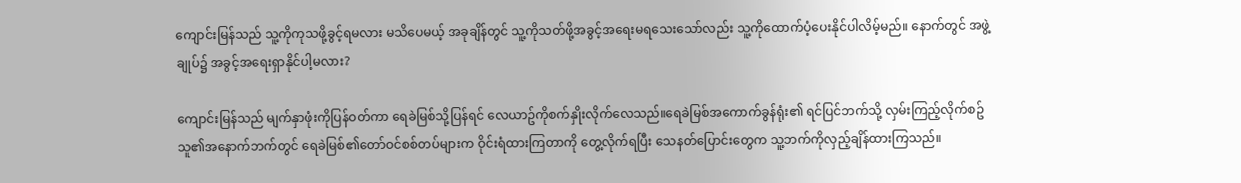ကျောင်းမြန်သည် သူ့ကိုကုသဖို့ခွင့်ရမလား မသိပေမယ့် အခုချိန်တွင် သူ့ကိုသတ်ဖို့အခွင့်အရေးမရသေးသော်လည်း သူ့ကိုထောက်ပံ့ပေးနိုင်ပါလိမ့်မည်။ နောက်တွင် အဖွဲ့ချုပ်၌ အခွင့်အရေးရှာနိုင်ပါ့မလား?

ကျောင်းမြန်သည် မျက်နှာဖုံးကိုပြန်ဝတ်ကာ ရေခဲမြစ်သို့ပြန်ရင် လေယာဥ်ကိုစက်နှိုးလိုက်လေသည်။ရေခဲမြစ်အကောက်ခွန်ရုံး၏ ရင်ပြင်ဘက်သို့ လှမ်းကြည့်လိုက်စဥ် သူ၏အနောက်ဘက်တွင် ရေခဲမြစ်၏တော်ဝင်စစ်တပ်များက ဝိုင်းရံထားကြတာကို တွေ့လိုက်ရပြီး သေနတ်ပြောင်းတွေက သူ့ဘက်ကိုလှည့်ချိန်ထားကြသည်။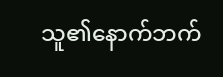သူ၏နောက်ဘက်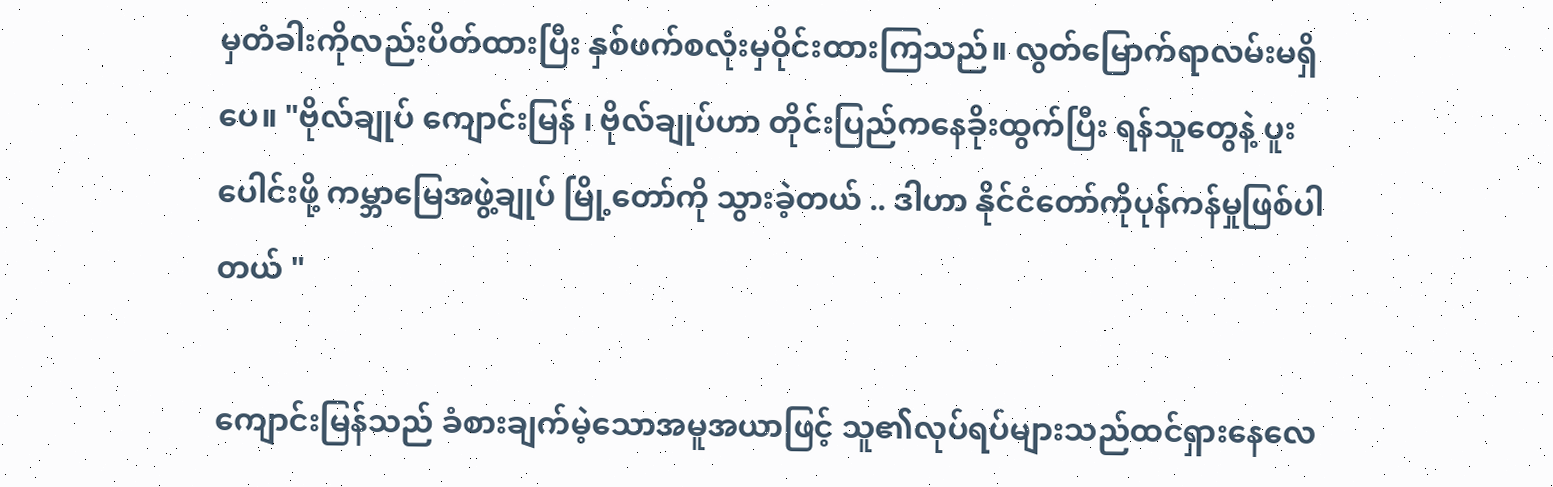မှတံခါးကိုလည်းပိတ်ထားပြီး နှစ်ဖက်စလုံးမှဝိုင်းထားကြသည်။ လွတ်မြောက်ရာလမ်းမရှိပေ။ "ဗိုလ်ချုပ် ကျောင်းမြန် ၊ ဗိုလ်ချုပ်ဟာ တိုင်းပြည်ကနေခိုးထွက်ပြီး ရန်သူတွေနဲ့ ပူးပေါင်းဖို့ ကမ္ဘာမြေအဖွဲ့ချုပ် မြို့တော်ကို သွားခဲ့တယ် .. ဒါဟာ နိုင်ငံတော်ကိုပုန်ကန်မှုဖြစ်ပါတယ် "

ကျောင်းမြန်သည် ခံစားချက်မဲ့သောအမူအယာဖြင့် သူ၏လုပ်ရပ်များသည်ထင်ရှားနေလေ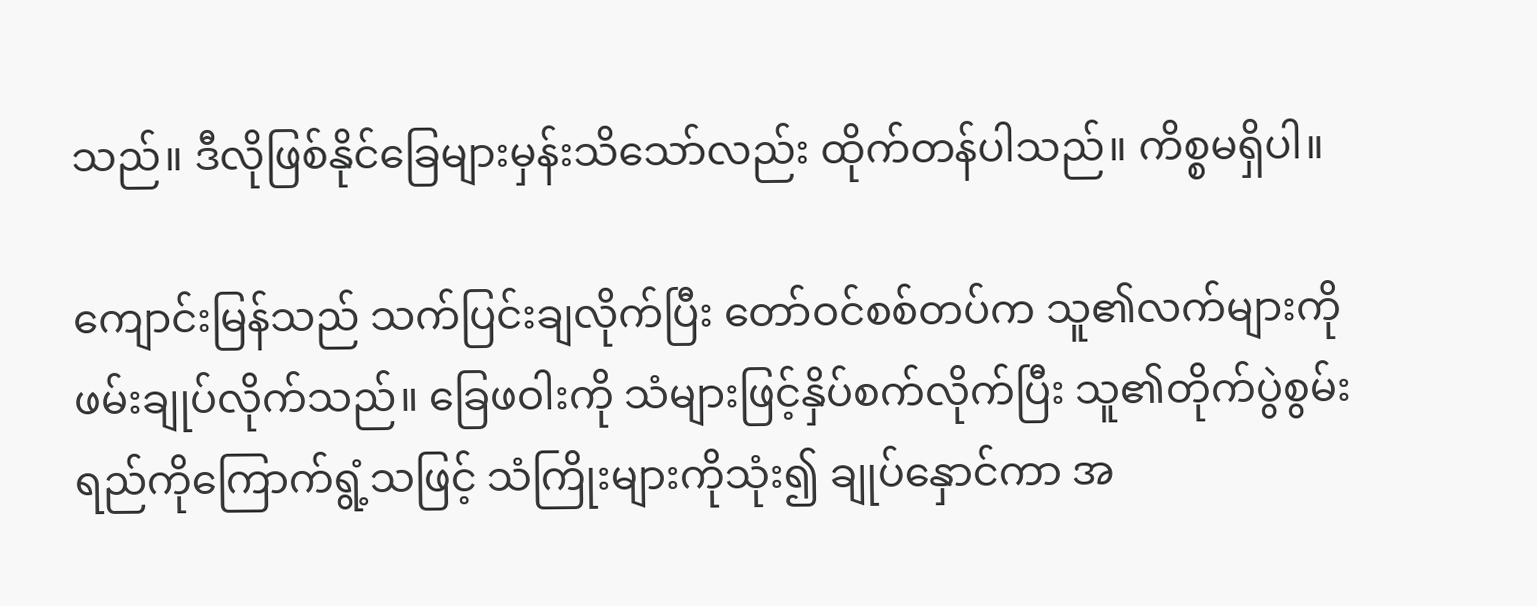သည်။ ဒီလိုဖြစ်နိုင်ခြေများမှန်းသိသော်လည်း ထိုက်တန်ပါသည်။ ကိစ္စမရှိပါ။

ကျောင်းမြန်သည် သက်ပြင်းချလိုက်ပြီး တော်ဝင်စစ်တပ်က သူ၏လက်များကိုဖမ်းချုပ်လိုက်သည်။ ခြေဖဝါးကို သံများဖြင့်နှိပ်စက်လိုက်ပြီး သူ၏တိုက်ပွဲစွမ်းရည်ကိုကြောက်ရွံ့သဖြင့် သံကြိုးများကိုသုံး၍ ချုပ်နှောင်ကာ အ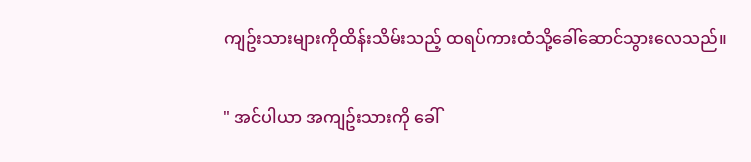ကျဥ်းသားများကိုထိန်းသိမ်းသည့် ထရပ်ကားထံသို့ခေါ်ဆောင်သွားလေသည်။

" အင်ပါယာ အကျဥ်းသားကို ခေါ်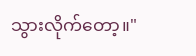သွားလိုက်တော့။"